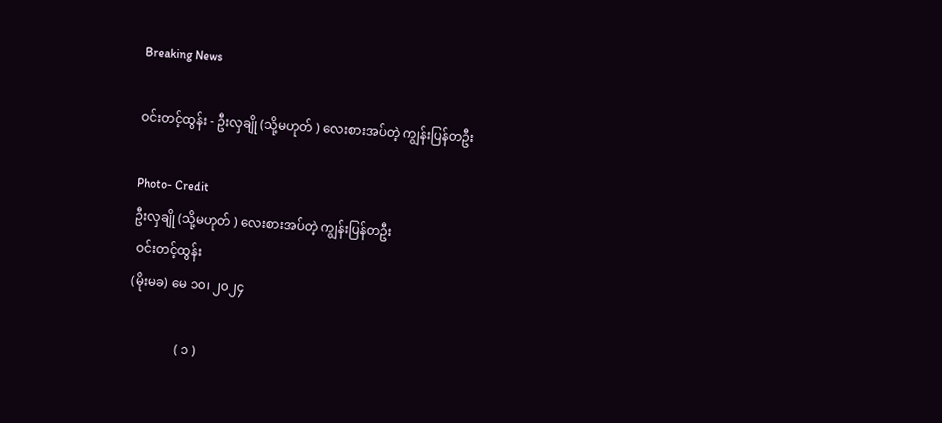Breaking News

ဝင်းတင့်ထွန်း - ဦးလှချို (သို့မဟုတ် ) လေးစားအပ်တဲ့ ကျွန်းပြန်တဦး

Photo- Credit
ဦးလှချို (သို့မဟုတ် ) လေးစားအပ်တဲ့ ကျွန်းပြန်တဦး
 ဝင်းတင့်ထွန်း
(မိုးမခ) မေ ၁၀၊ ၂၀၂၄

               ( ၁ )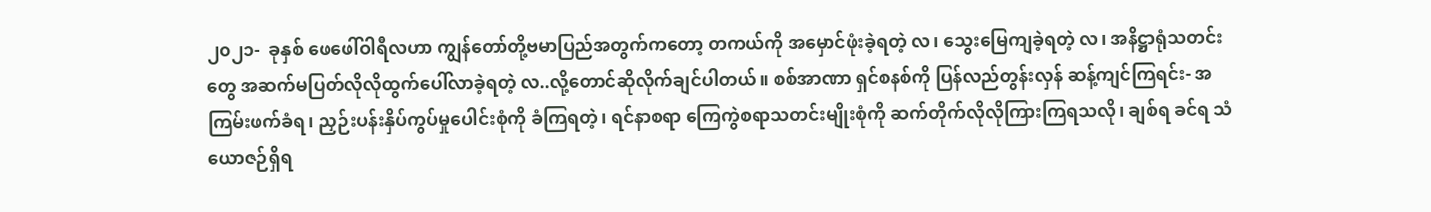၂၀၂၁-  ခုနှစ် ဖေဖေါ်ဝါရီလဟာ ကျွန်တော်တို့ဗမာပြည်အတွက်ကတော့ တကယ်ကို အမှောင်ဖုံးခဲ့ရတဲ့ လ၊ သွေးမြေကျခဲ့ရတဲ့ လ၊ အနိဋ္ဌာရုံသတင်းတွေ အဆက်မပြတ်လိုလိုထွက်ပေါ်လာခဲ့ရတဲ့ လ..လို့တောင်ဆိုလိုက်ချင်ပါတယ်။ စစ်အာဏာ ရှင်စနစ်ကို ပြန်လည်တွန်းလှန် ဆန့်ကျင်ကြရင်း- အကြမ်းဖက်ခံရ၊ ညှဉ်းပန်းနှိပ်ကွပ်မှုပေါင်းစုံကို ခံကြရတဲ့၊ ရင်နာစရာ ကြေကွဲစရာသတင်းမျိုးစုံကို ဆက်တိုက်လိုလိုကြားကြရသလို၊ ချစ်ရ ခင်ရ သံယောဇဉ်ရှိရ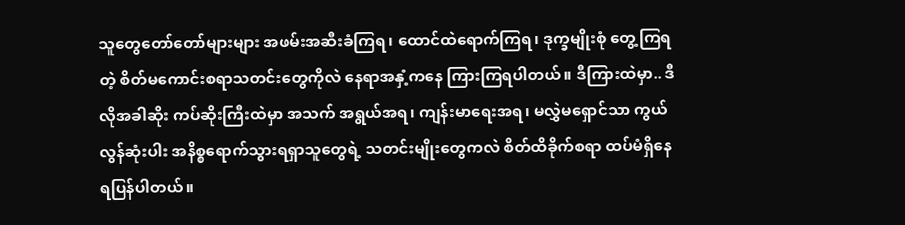သူတွေတော်တော်များများ အဖမ်းအဆီးခံကြရ၊ ထောင်ထဲရောက်ကြရ၊ ဒုက္ခမျိုးစုံ တွေ့ကြရတဲ့ စိတ်မကောင်းစရာသတင်းတွေကိုလဲ နေရာအနှံ့ကနေ ကြားကြရပါတယ်။ ဒီကြားထဲမှာ.. ဒီလိုအခါဆိုး ကပ်ဆိုးကြီးထဲမှာ အသက် အရွယ်အရ၊ ကျန်းမာရေးအရ၊ မလွှဲမရှောင်သာ ကွယ်လွန်ဆုံးပါး အနိစ္စရောက်သွားရရှာသူတွေရဲ့ သတင်းမျိုးတွေကလဲ စိတ်ထိခိုက်စရာ ထပ်မံရှိနေရပြန်ပါတယ်။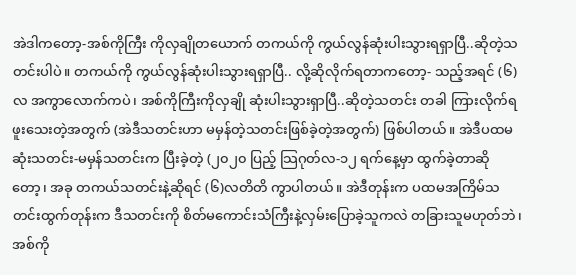အဲဒါကတော့-အစ်ကိုကြီး ကိုလှချိုတယောက် တကယ်ကို ကွယ်လွန်ဆုံးပါးသွားရရှာပြီ..ဆိုတဲ့သတင်းပါပဲ။ တကယ်ကို ကွယ်လွန်ဆုံးပါးသွားရရှာပြီ.. လို့ဆိုလိုက်ရတာကတော့- သည့်အရင် (၆)လ အကွာလောက်ကပဲ၊ အစ်ကိုကြီးကိုလှချို ဆုံးပါးသွားရှာပြီ..ဆိုတဲ့သတင်း တခါ ကြားလိုက်ရဖူးသေးတဲ့အတွက် (အဲဒီသတင်းဟာ မမှန်တဲ့သတင်းဖြစ်ခဲ့တဲ့အတွက်) ဖြစ်ပါတယ်။ အဲဒီပထမဆုံးသတင်း-မမှန်သတင်းက ပြီးခဲ့တဲ့ (၂၀၂၀ ပြည့် သြဂုတ်လ-၁၂ ရက်နေ့မှာ ထွက်ခဲ့တာဆိုတော့၊ အခု တကယ်သတင်းနဲ့ဆိုရင် (၆)လတိတိ ကွာပါတယ်။ အဲဒီတုန်းက ပထမအကြိမ်သတင်းထွက်တုန်းက ဒီသတင်းကို စိတ်မကောင်းသံကြီးနဲ့လှမ်းပြောခဲ့သူကလဲ တခြားသူမဟုတ်ဘဲ၊ အစ်ကို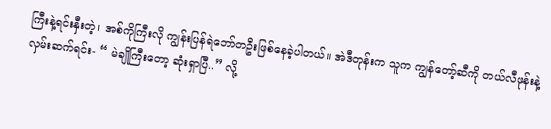ကြီးနဲ့ရင်းနှီးတဲ့၊ အစ်ကိုကြီးလို ကျွန်းပြန်ရဲဘော်တဦးဖြစ်နေခဲ့ပါတယ်။ အဲဒီတုန်းက သူက ကျွန်တော့်ဆီကို တယ်လီဖုန်းနဲ့လှမ်းဆက်ရင်း- “ မဲချိုကြီးတော့ ဆုံးရှာပြီ..” လို့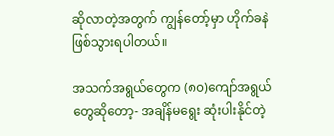ဆိုလာတဲ့အတွက် ကျွန်တော့်မှာ ဟိုက်ခနဲဖြစ်သွားရပါတယ်။

အသက်အရွယ်တွေက (၈၀)ကျော်အရွယ်တွေဆိုတော့- အချိန်မရွေး ဆုံးပါးနိုင်တဲ့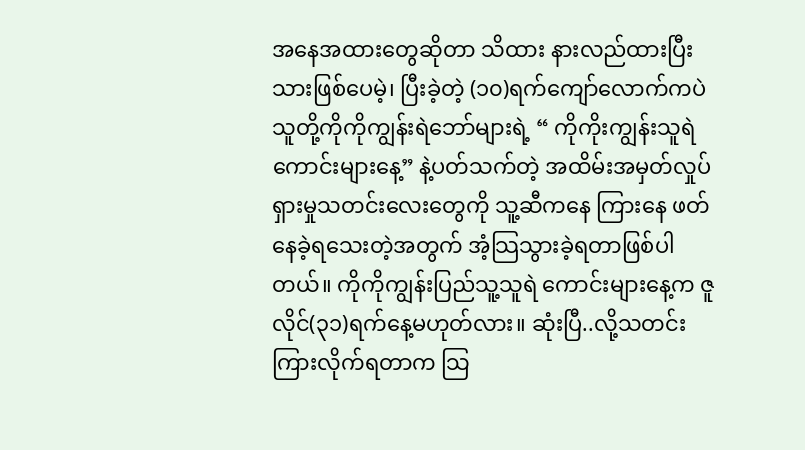အနေအထားတွေဆိုတာ သိထား နားလည်ထားပြီးသားဖြစ်ပေမဲ့၊ ပြီးခဲ့တဲ့ (၁၀)ရက်ကျော်လောက်ကပဲ သူတို့ကိုကိုကျွန်းရဲဘော်များရဲ့ “ ကိုကိုးကျွန်းသူရဲကောင်းများနေ့” နဲ့ပတ်သက်တဲ့ အထိမ်းအမှတ်လှုပ်ရှားမှုသတင်းလေးတွေကို သူ့ဆီကနေ ကြားနေ ဖတ်နေခဲ့ရသေးတဲ့အတွက် အံ့သြသွားခဲ့ရတာဖြစ်ပါတယ်။ ကိုကိုကျွန်းပြည်သူ့သူရဲ ကောင်းများနေ့က ဇူလိုင်(၃၁)ရက်နေ့မဟုတ်လား။ ဆုံးပြီ..လို့သတင်းကြားလိုက်ရတာက သြ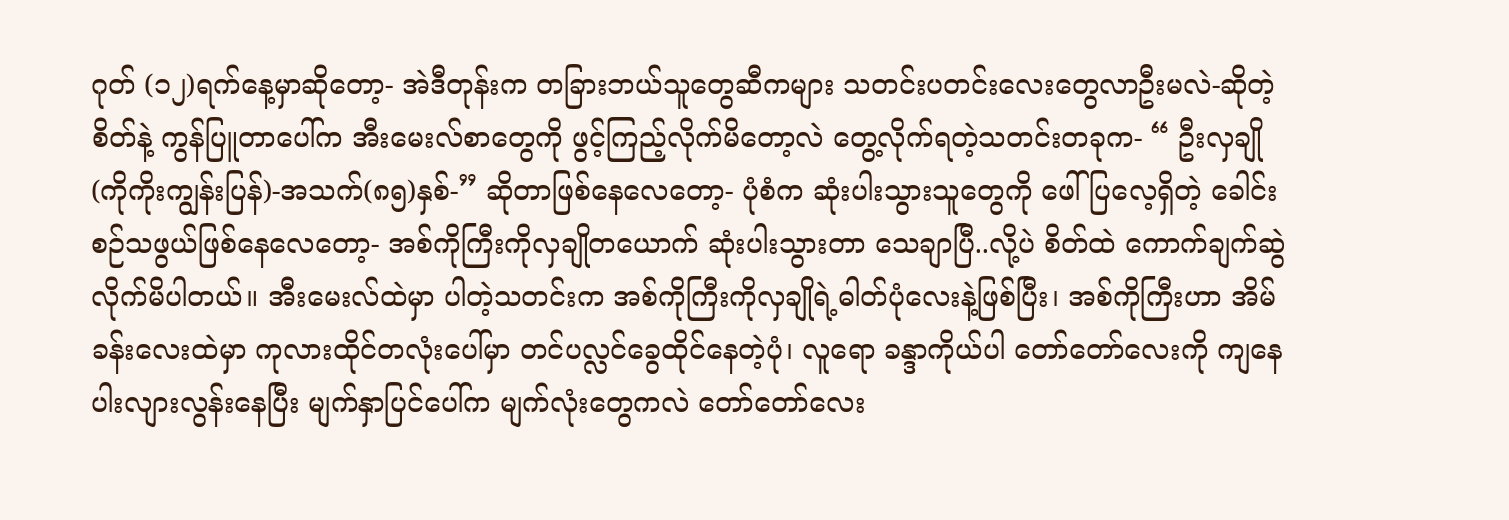ဂုတ် (၁၂)ရက်နေ့မှာဆိုတော့- အဲဒီတုန်းက တခြားဘယ်သူတွေဆီကများ သတင်းပတင်းလေးတွေလာဦးမလဲ-ဆိုတဲ့ စိတ်နဲ့ ကွန်ပြူတာပေါ်က အီးမေးလ်စာတွေကို ဖွင့်ကြည့်လိုက်မိတော့လဲ တွေ့လိုက်ရတဲ့သတင်းတခုက- “ ဦးလှချို (ကိုကိုးကျွန်းပြန်)-အသက်(၈၅)နှစ်-” ဆိုတာဖြစ်နေလေတော့- ပုံစံက ဆုံးပါးသွားသူတွေကို ဖေါ်ပြလေ့ရှိတဲ့ ခေါင်းစဉ်သဖွယ်ဖြစ်နေလေတော့- အစ်ကိုကြီးကိုလှချိုတယောက် ဆုံးပါးသွားတာ သေချာပြီ..လို့ပဲ စိတ်ထဲ ကောက်ချက်ဆွဲလိုက်မိပါတယ်။ အီးမေးလ်ထဲမှာ ပါတဲ့သတင်းက အစ်ကိုကြီးကိုလှချိုရဲ့ဓါတ်ပုံလေးနဲ့ဖြစ်ပြီး၊ အစ်ကိုကြီးဟာ အိမ်ခန်းလေးထဲမှာ ကုလားထိုင်တလုံးပေါ်မှာ တင်ပလ္လင်ခွေထိုင်နေတဲ့ပုံ၊ လူရော ခန္ဒာကိုယ်ပါ တော်တော်လေးကို ကျနေ ပါးလျားလွန်းနေပြီး မျက်နှာပြင်ပေါ်က မျက်လုံးတွေကလဲ တော်တော်လေး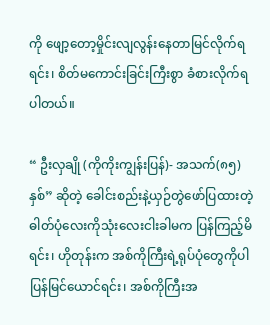ကို ဖျော့တော့မှိုင်းလျလွန်းနေတာမြင်လိုက်ရရင်း၊ စိတ်မကောင်းခြင်းကြီးစွာ ခံစားလိုက်ရပါတယ်။

“ ဦးလှချို (ကိုကိုးကျွန်းပြန်)- အသက်(၈၅)နှစ်” ဆိုတဲ့ ခေါင်းစည်းနဲ့ယှဉ်တွဲဖော်ပြထားတဲ့ ဓါတ်ပုံလေးကိုသုံးလေးငါးခါမက ပြန်ကြည့်မိရင်း၊ ဟိုတုန်းက အစ်ကိုကြီးရဲ့ရုပ်ပုံတွေကိုပါ ပြန်မြင်ယောင်ရင်း၊ အစ်ကိုကြီးအ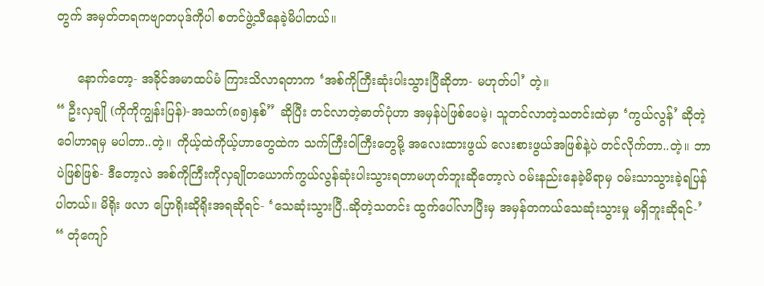တွက် အမှတ်တရကဗျာတပုဒ်ကိုပါ စတင်ဖွဲ့သီနေခဲ့မိပါတယ်။

     နောက်တော့- အခိုင်အမာထပ်မံ ကြားသိလာရတာက ‘အစ်ကိုကြီးဆုံးပါးသွားပြီဆိုတာ- မဟုတ်ပါ’ တဲ့။
“ ဦးလှချို (ကိုကိုကျွန်းပြန်)-အသက်(၈၅)နှစ်” ဆိုပြီး တင်လာတဲ့ဓာတ်ပုံဟာ အမှန်ပဲဖြစ်ပေမဲ့၊ သူတင်လာတဲ့သတင်းထဲမှာ ‘ကွယ်လွန်’ ဆိုတဲ့ ဝေါဟာရမှ မပါတာ..တဲ့။ ကိုယ့်ထဲကိုယ့်ဟာတွေထဲက သက်ကြီးဝါကြီးတွေမို့ အလေးထားဖွယ် လေးစားဖွယ်အဖြစ်နဲ့ပဲ တင်လိုက်တာ..တဲ့။ ဘာပဲဖြစ်ဖြစ်- ဒီတော့လဲ အစ်ကိုကြီးကိုလှချိုတယောက်ကွယ်လွန်ဆုံးပါးသွားရတာမဟုတ်ဘူးဆိုတော့လဲ ဝမ်းနည်းနေခဲ့မိရာမှ ဝမ်းသာသွားခဲ့ရပြန်ပါတယ်။ မိရိုး ဖလာ ပြောရိုးဆိုရိုးအရဆိုရင်- ‘သေဆုံးသွားပြီ..ဆိုတဲ့သတင်း ထွက်ပေါ်လာပြီးမှ အမှန်တကယ်သေဆုံးသွားမှု မရှိဘူးဆိုရင်-’ “ တုံကျော်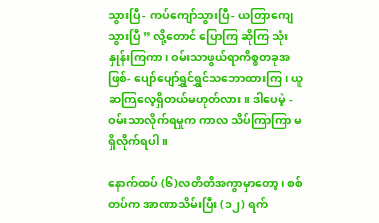သွားပြီ- ကပ်ကျော်သွားပြီ- ယတြာကျေသွားပြီ ” လို့တောင် ပြောကြ ဆိုကြ သုံးနှုန်းကြကာ၊ ဝမ်းသာဖွယ်ရာကိစ္စတခုအဖြစ်- ပျော်ပျော်ရွှင်ရွှင်သဘောထားကြ၊ ယူဆကြလေ့ရှိတယ်မဟုတ်လား။ ဒါပေမဲ့ - ဝမ်းသာလိုက်ရမှုက ကာလ သိပ်ကြာကြာ မရှိလိုက်ရပါ။

နောက်ထပ် (၆)လတိတိအကွာမှာတော့၊ စစ်တပ်က အာဏာသိမ်းပြီး (၁၂) ရက်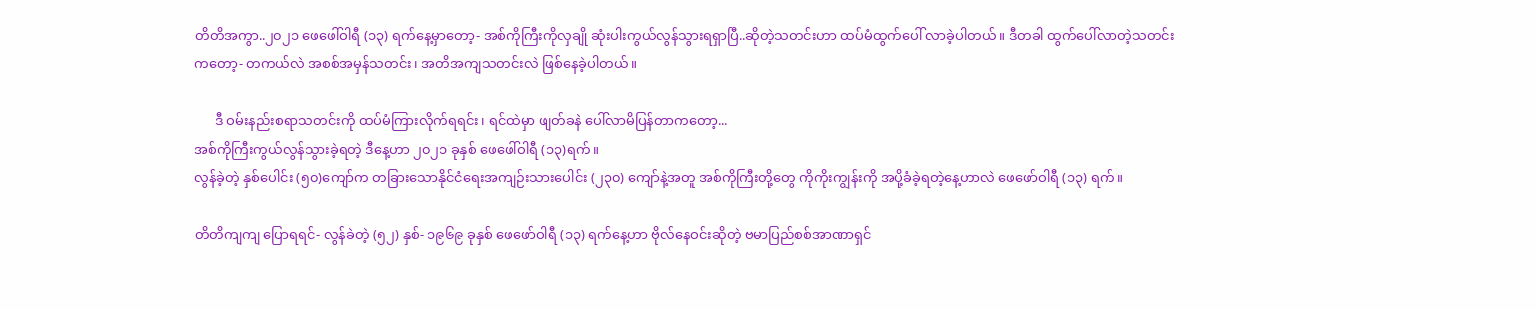တိတိအကွာ..၂၀၂၁ ဖေဖေါ်ဝါရီ (၁၃) ရက်နေ့မှာတော့- အစ်ကိုကြီးကိုလှချို ဆုံးပါးကွယ်လွန်သွားရရှာပြီ..ဆိုတဲ့သတင်းဟာ ထပ်မံထွက်ပေါ် လာခဲ့ပါတယ်။ ဒီတခါ ထွက်ပေါ်လာတဲ့သတင်းကတော့- တကယ်လဲ အစစ်အမှန်သတင်း၊ အတိအကျသတင်းလဲ ဖြစ်နေခဲ့ပါတယ်။

      ဒီ ဝမ်းနည်းစရာသတင်းကို ထပ်မံကြားလိုက်ရရင်း၊ ရင်ထဲမှာ ဖျတ်ခနဲ ပေါ်လာမိပြန်တာကတော့...
အစ်ကိုကြီးကွယ်လွန်သွားခဲ့ရတဲ့ ဒီနေ့ဟာ ၂၀၂၁ ခုနှစ် ဖေဖေါ်ဝါရီ (၁၃)ရက်။
လွန်ခဲ့တဲ့ နှစ်ပေါင်း (၅၀)ကျော်က တခြားသောနိုင်ငံရေးအကျဉ်းသားပေါင်း (၂၃၀) ကျော်နဲ့အတူ အစ်ကိုကြီးတို့တွေ ကိုကိုးကျွန်းကို အပို့ခံခဲ့ရတဲ့နေ့ဟာလဲ ဖေဖော်ဝါရီ (၁၃) ရက်။

တိတိကျကျ ပြောရရင်- လွန်ခဲတဲ့ (၅၂) နှစ်- ၁၉၆၉ ခုနှစ် ဖေဖော်ဝါရီ (၁၃) ရက်နေ့ဟာ ဗိုလ်နေဝင်းဆိုတဲ့ ဗမာပြည်စစ်အာဏာရှင်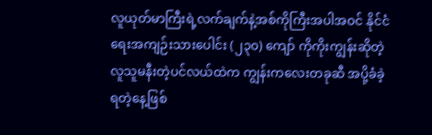လူယုတ်မာကြီးရဲ့လက်ချက်နဲ့အစ်ကိုကြီးအပါအဝင် နိုင်ငံရေးအကျဉ်းသားပေါင်း (၂၃၀) ကျော် ကိုကိုးကျွန်းဆိုတဲ့ လူသူမနီးတဲ့ပင်လယ်ထဲက ကျွန်းကလေးတခုဆီ အပို့ခံခဲ့ရတဲ့နေ့ဖြစ်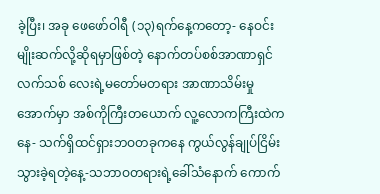ခဲ့ပြီး၊ အခု ဖေဖော်ဝါရီ (၁၃)ရက်နေ့ကတော့- နေဝင်းမျိုးဆက်လို့ဆိုရမှာဖြစ်တဲ့ နောက်တပ်စစ်အာဏာရှင်လက်သစ် လေးရဲ့မတော်မတရား အာဏာသိမ်းမှုအောက်မှာ အစ်ကိုကြီးတယောက် လူ့လောကကြီးထဲကနေ- သက်ရှိထင်ရှားဘဝတခုကနေ ကွယ်လွန်ချုပ်ငြိမ်းသွားခဲ့ရတဲ့နေ့-သဘာဝတရားရဲ့ခေါ်သံနောက် ကောက်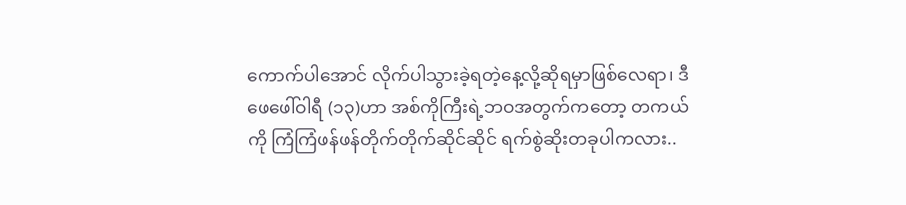ကောက်ပါအောင် လိုက်ပါသွားခဲ့ရတဲ့နေ့လို့ဆိုရမှာဖြစ်လေရာ၊ ဒီ ဖေဖေါ်ဝါရီ (၁၃)ဟာ အစ်ကိုကြီးရဲ့ဘဝအတွက်ကတော့ တကယ်ကို ကြံကြံဖန်ဖန်တိုက်တိုက်ဆိုင်ဆိုင် ရက်စွဲဆိုးတခုပါကလား..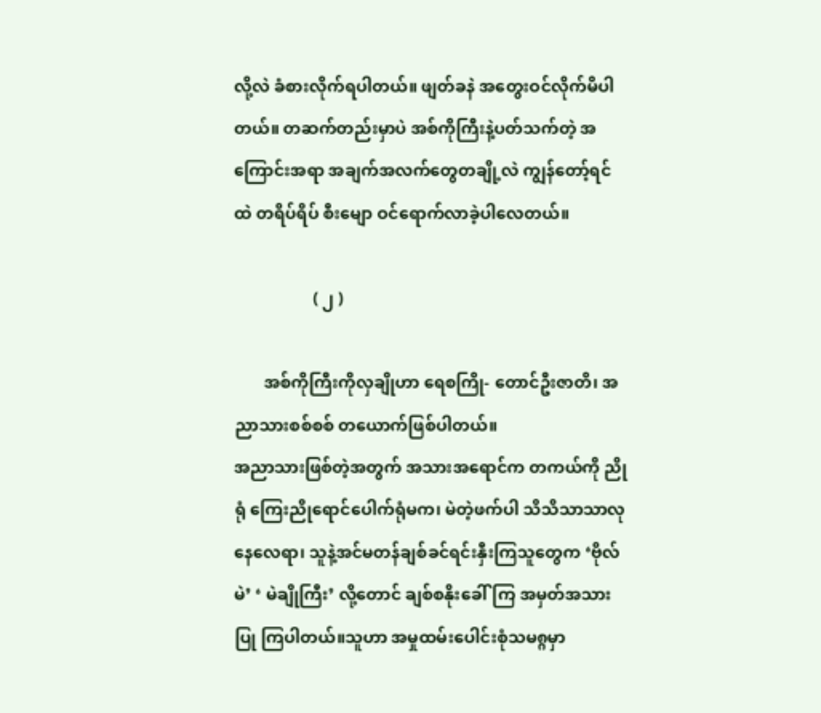လို့လဲ ခံစားလိုက်ရပါတယ်။ ဖျတ်ခနဲ အတွေးဝင်လိုက်မိပါတယ်။ တဆက်တည်းမှာပဲ အစ်ကိုကြီးနဲ့ပတ်သက်တဲ့ အကြောင်းအရာ အချက်အလက်တွေတချို့လဲ ကျွန်တော့်ရင်ထဲ တရိပ်ရိပ် စီးမျော ဝင်ရောက်လာခဲ့ပါလေတယ်။

                   ( ၂ )

       အစ်ကိုကြီးကိုလှချိုဟာ ရေစကြို- တောင်ဦးဇာတိ၊ အညာသားစစ်စစ် တယောက်ဖြစ်ပါတယ်။
အညာသားဖြစ်တဲ့အတွက် အသားအရောင်က တကယ်ကို ညိုရုံ ကြေးညိုရောင်ပေါက်ရုံမက၊ မဲတဲ့ဖက်ပါ သိသိသာသာလုနေလေရာ၊ သူနဲ့အင်မတန်ချစ်ခင်ရင်းနှီးကြသူတွေက ‘ဗိုလ်မဲ’ ‘ မဲချိုကြီး’ လို့တောင် ချစ်စနိုးခေါ်ကြ အမှတ်အသားပြု ကြပါတယ်။သူဟာ အမှုထမ်းပေါင်းစုံသမ၈္ဂမှာ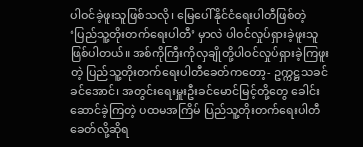ပါဝင်ခဲ့ဖူးသူဖြစ်သလို၊ မြေပေါ်နိုင်ငံရေးပါတီဖြစ်တဲ့ ‘ပြည်သူ့တိုးတက်ရေးပါတီ’ မှာလဲ ပါဝင်လှုပ်ရှားခဲ့ဖူးသူ ဖြစ်ပါတယ်။ အစ်ကိုကြီးကိုလှချိုတို့ပါဝင်လှုပ်ရှားခဲ့ကြဖူးတဲ့ ပြည်သူ့တိုးတက်ရေးပါတီခေတ်ကတော့- ဥက္ကဋ္ဌသခင်ခင်အောင်၊ အတွင်းရေးမှူးဦးခင်မောင်မြင့်တို့တွေ ခေါင်းဆောင်ခဲ့ကြတဲ့ ပထမအကြိမ် ပြည်သူ့တိုးတက်ရေးပါတီခေတ်လို့ဆိုရ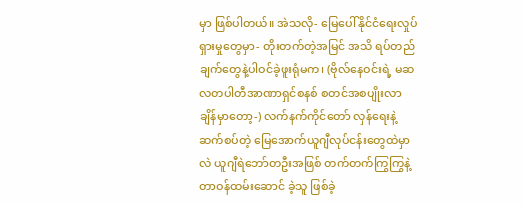မှာ ဖြစ်ပါတယ်။ အဲသလို- မြေပေါ်နိုင်ငံရေးလှုပ်ရှားမှုတွေမှာ- တိုးတက်တဲ့အမြင် အသိ ရပ်တည်ချက်တွေနဲ့ပါဝင်ခဲ့ဖူးရုံမက၊ (ဗိုလ်နေဝင်းရဲ့ မဆလတပါတီအာဏာရှင်စနစ် စတင်အစပျိုးလာချိန်မှာတော့-) လက်နက်ကိုင်တော် လှန်ရေးနဲ့ဆက်စပ်တဲ့ မြေအောက်ယူဂျီလုပ်ငန်းတွေထဲမှာလဲ ယူဂျီရဲဘော်တဦးအဖြစ် တက်တက်ကြွကြွနဲ့တာဝန်ထမ်းဆောင် ခဲ့သူ ဖြစ်ခဲ့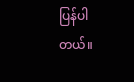ပြန်ပါတယ်။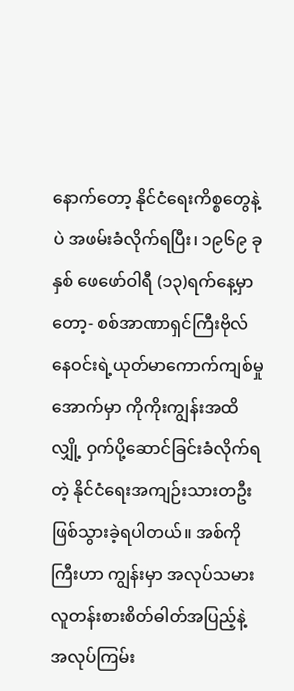နောက်တော့ နိုင်ငံရေးကိစ္စတွေနဲ့ပဲ အဖမ်းခံလိုက်ရပြီး၊ ၁၉၆၉ ခုနှစ် ဖေဖော်ဝါရီ (၁၃)ရက်နေ့မှာတော့- စစ်အာဏာရှင်ကြီးဗိုလ်နေဝင်းရဲ့ယုတ်မာကောက်ကျစ်မှုအောက်မှာ ကိုကိုးကျွန်းအထိ လျှို့ ဝှက်ပို့ဆောင်ခြင်းခံလိုက်ရတဲ့ နိုင်ငံရေးအကျဉ်းသားတဦး ဖြစ်သွားခဲ့ရပါတယ်။ အစ်ကိုကြီးဟာ ကျွန်းမှာ အလုပ်သမားလူတန်းစားစိတ်ဓါတ်အပြည့်နဲ့ အလုပ်ကြမ်း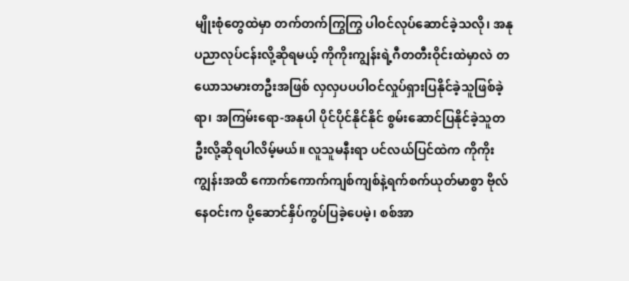မျိုးစုံတွေထဲမှာ တက်တက်ကြွကြွ ပါဝင်လုပ်ဆောင်ခဲ့သလို၊ အနုပညာလုပ်ငန်းလို့ဆိုရမယ့် ကိုကိုးကျွန်းရဲ့ဂီတတီးဝိုင်းထဲမှာလဲ တယောသမားတဦးအဖြစ် လှလှပပပါဝင်လှုပ်ရှားပြနိုင်ခဲ့သူဖြစ်ခဲ့ရာ၊ အကြမ်းရော-အနုပါ ပိုင်ပိုင်နိုင်နိုင် စွမ်းဆောင်ပြနိုင်ခဲ့သူတဦးလို့ဆိုရပါလိမ့်မယ်။ လူသူမနီးရာ ပင်လယ်ပြင်ထဲက ကိုကိုးကျွန်းအထိ ကောက်ကောက်ကျစ်ကျစ်နဲ့ရက်စက်ယုတ်မာစွာ ဗိုလ်နေဝင်းက ပို့ဆောင်နှိပ်ကွပ်ပြခဲ့ပေမဲ့၊ စစ်အာ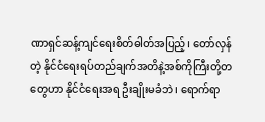ဏာရှင်ဆန့်ကျင်ရေးစိတ်ဓါတ်အပြည့်၊ တော်လှန်တဲ့ နိုင်ငံရေးရပ်တည်ချက်အတိနဲ့အစ်ကိုကြီးတို့တတွေဟာ နိုင်ငံရေးအရ ဦးချိုးမခံဘဲ၊ ရောက်ရာ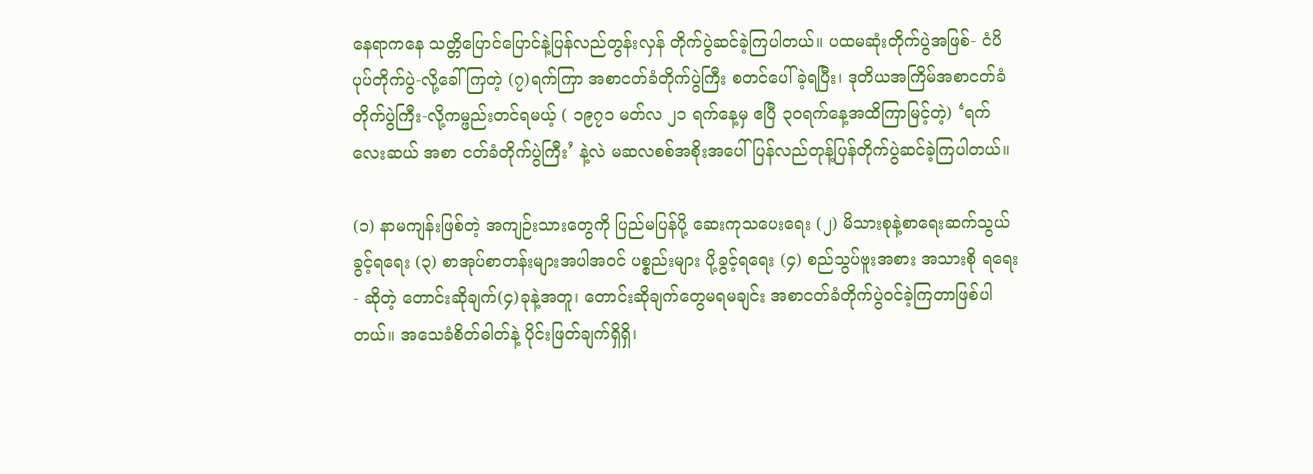နေရာကနေ သတ္တိပြောင်ပြောင်နဲ့ပြန်လည်တွန်းလှန် တိုက်ပွဲဆင်ခဲ့ကြပါတယ်။ ပထမဆုံးတိုက်ပွဲအဖြစ်- ငံပိပုပ်တိုက်ပွဲ-လို့ခေါ်ကြတဲ့ (၇)ရက်ကြာ အစာငတ်ခံတိုက်ပွဲကြီး စတင်ပေါ်ခဲ့ရပြီး၊ ဒုတိယအကြိမ်အစာငတ်ခံတိုက်ပွဲကြီး-လို့ကမ္ဖည်းတင်ရမယ့် ( ၁၉၇၁ မတ်လ ၂၁ ရက်နေ့မှ ဧပြီ ၃၀ရက်နေ့အထိကြာမြင့်တဲ့) ‘ရက်လေးဆယ် အစာ ငတ်ခံတိုက်ပွဲကြီး’ နဲ့လဲ မဆလစစ်အစိုးအပေါ် ပြန်လည်တုန့်ပြန်တိုက်ပွဲဆင်ခဲ့ကြပါတယ်။

(၁) နာမကျန်းဖြစ်တဲ့ အကျဉ်းသားတွေကို ပြည်မပြန်ပို့ ဆေးကုသပေးရေး (၂) မိသားစုနဲ့စာရေးဆက်သွယ်ခွင့်ရရေး (၃) စာအုပ်စာတန်းများအပါအဝင် ပစ္စည်းများ ပို့ခွင့်ရရေး (၄) စည်သွပ်ဗူးအစား အသားစို ရရေး- ဆိုတဲ့ တောင်းဆိုချက်(၄)ခုနဲ့အတူ၊ တောင်းဆိုချက်တွေမရမချင်း အစာငတ်ခံတိုက်ပွဲဝင်ခဲ့ကြတာဖြစ်ပါတယ်။ အသေခံစိတ်ဓါတ်နဲ့ ပိုင်းဖြတ်ချက်ရှိရှိ၊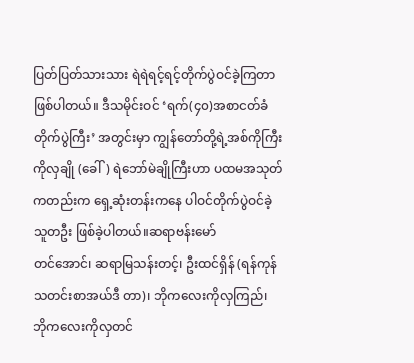ပြတ်ပြတ်သားသား ရဲရဲရင့်ရင့်တိုက်ပွဲဝင်ခဲ့ကြတာဖြစ်ပါတယ်။ ဒီသမိုင်းဝင် ‘ရက်(၄၀)အစာငတ်ခံတိုက်ပွဲကြီး’ အတွင်းမှာ ကျွန်တော်တို့ရဲ့အစ်ကိုကြီးကိုလှချို (ခေါ်) ရဲဘော်မဲချိုကြီးဟာ ပထမအသုတ်ကတည်းက ရှေ့ဆုံးတန်းကနေ ပါဝင်တိုက်ပွဲဝင်ခဲ့သူတဦး ဖြစ်ခဲ့ပါတယ်။ဆရာဗန်းမော်
တင်အောင်၊ ဆရာမြသန်းတင့်၊ ဦးထင်ရှိန် (ရန်ကုန်သတင်းစာအယ်ဒီ တာ)၊ ဘိုကလေးကိုလှကြည်၊ ဘိုကလေးကိုလှတင်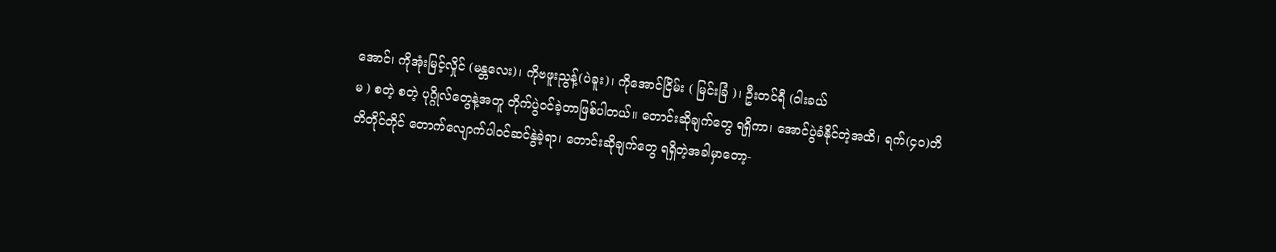အောင်၊ ကိုအုံးမြင့်လှိုင် (မန္တလေး)၊ ကိုဗဖူးညွန့်(ပဲခူး)၊ ကိုအောင်ငြိမ်း ( မြင်းခြံ )၊ ဦးတင်ရီ (ဝါးခယ်
မ ) စတဲ့ စတဲ့ ပုဂ္ဂိုလ်တွေနဲ့အတူ တိုက်ပွဲဝင်ခဲ့တာဖြစ်ပါတယ်။ တောင်းဆိုချက်တွေ ရရှိကာ၊ အောင်ပွဲခံနိုင်တဲ့အထိ၊ ရက်(၄၀)တိတိတိုင်တိုင် တောက်လျောက်ပါဝင်ဆင်နွဲခဲ့ရာ၊ တောင်းဆိုချက်တွေ ရရှိတဲ့အခါမှာတော့-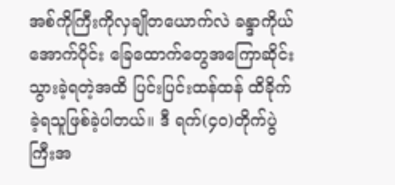အစ်ကိုကြီးကိုလှချိုတယောက်လဲ ခန္ဒာကိုယ်အောက်ပိုင်း ခြေထောက်တွေအကြောဆိုင်းသွားခဲ့ရတဲ့အထိ ပြင်းပြင်းထန်ထန် ထိခိုက်ခဲ့ရသူဖြစ်ခဲ့ပါတယ်။ ဒီ ရက်(၄၀)တိုက်ပွဲကြီးအ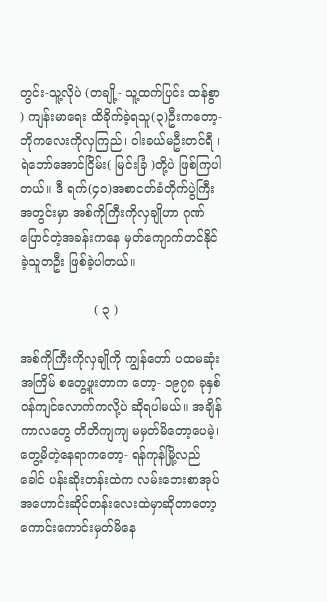တွင်း-သူ့လိုပဲ (တချို့- သူ့ထက်ပြင်း ထန်စွာ ) ကျန်းမာရေး ထိခိုက်ခဲ့ရသူ(၃)ဦးကတော့- ဘိုကလေးကိုလှကြည်၊ ဝါးခယ်မဦးတင်ရီ ၊ ရဲဘော်အောင်ငြိမ်း( မြင်းခြံ )တို့ပဲ ဖြစ်ကြပါတယ်။ ဒီ ရက်(၄၀)အစာငတ်ခံတိုက်ပွဲကြီးအတွင်းမှာ အစ်ကိုကြီးကိုလှချိုဟာ ဂုဏ်ပြောင်တဲ့အခန်းကနေ မှတ်ကျောက်တင်နိုင်ခဲ့သူတဦး ဖြစ်ခဲ့ပါတယ်။

                   ( ၃ )

အစ်ကိုကြီးကိုလှချိုကို ကျွန်တော် ပထမဆုံးအကြိမ် စတွေ့ဖူးတာက တော့- ၁၉၇၈ ခုနှစ်ဝန်ကျင်လောက်ကလို့ပဲ ဆိုရပါမယ်။ အချိန်ကာလတွေ တိတိကျကျ မမှတ်မိတော့ပေမဲ့၊ တွေ့မိတဲ့နေရာကတော့- ရန်ကုန်မြို့လည်ခေါင် ပန်းဆိုးတန်းထဲက လမ်းဘေးစာအုပ်အဟောင်းဆိုင်တန်းလေးထဲမှာဆိုတာတော့ ကောင်းကောင်းမှတ်မိနေ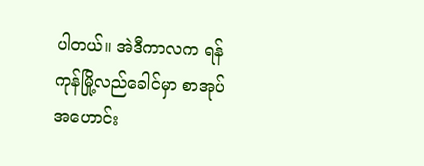ပါတယ်။ အဲဒီကာလက ရန်ကုန်မြို့လည်ခေါင်မှာ စာအုပ်အဟောင်း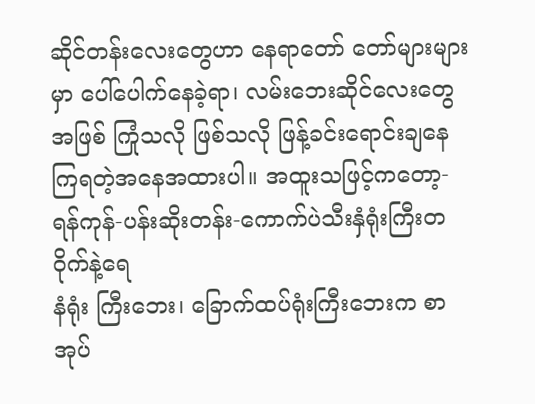ဆိုင်တန်းလေးတွေဟာ နေရာတော် တော်များများမှာ ပေါ်ပေါက်နေခဲ့ရာ၊ လမ်းဘေးဆိုင်လေးတွေအဖြစ် ကြုံသလို ဖြစ်သလို ဖြန့်ခင်းရောင်းချနေကြရတဲ့အနေအထားပါ။ အထူးသဖြင့်ကတော့- ရန်ကုန်-ပန်းဆိုးတန်း-ကောက်ပဲသီးနှံရုံးကြီးတဝိုက်နဲ့ရေ
နံရုံး ကြီးဘေး၊ ခြောက်ထပ်ရုံးကြီးဘေးက စာအုပ်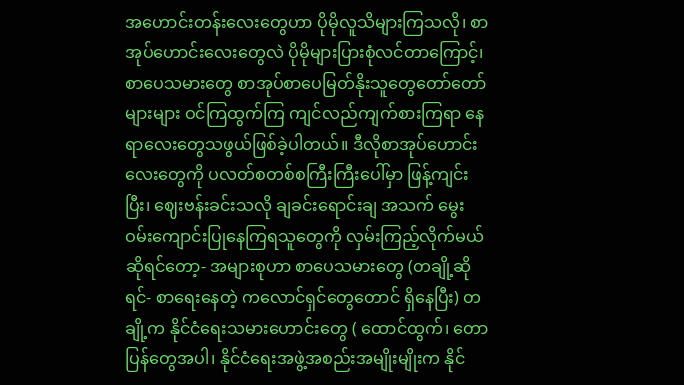အဟောင်းတန်းလေးတွေဟာ ပိုမိုလူသိများကြသလို၊ စာအုပ်ဟောင်းလေးတွေလဲ ပိုမိုများပြားစုံလင်တာကြောင့်၊ စာပေသမားတွေ စာအုပ်စာပေမြတ်နိုးသူတွေတော်တော်များများ ဝင်ကြထွက်ကြ ကျင်လည်ကျက်စားကြရာ နေရာလေးတွေသဖွယ်ဖြစ်ခဲ့ပါတယ်။ ဒီလိုစာအုပ်ဟောင်းလေးတွေကို ပလတ်စတစ်စကြီးကြီးပေါ်မှာ ဖြန့်ကျင်းပြီး၊ ဈေးဗန်းခင်းသလို ချခင်းရောင်းချ အသက် မွေးဝမ်းကျောင်းပြုနေကြရသူတွေကို လှမ်းကြည့်လိုက်မယ်ဆိုရင်တော့- အများစုဟာ စာပေသမားတွေ (တချို့ဆိုရင်- စာရေးနေတဲ့ ကလောင်ရှင်တွေတောင် ရှိနေပြီး) တချို့က နိုင်ငံရေးသမားဟောင်းတွေ ( ထောင်ထွက်၊ တောပြန်တွေအပါ၊ နိုင်ငံရေးအဖွဲ့အစည်းအမျိုးမျိုးက နိုင်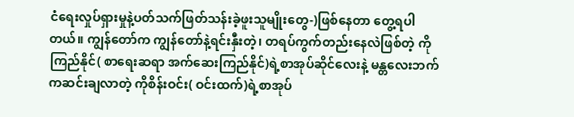ငံရေးလှုပ်ရှားမှုနဲ့ပတ်သက်ဖြတ်သန်းခဲ့ဖူးသူမျိုးတွေ-)ဖြစ်နေတာ တွေ့ရပါတယ်။ ကျွန်တော်က ကျွန်တော်နဲ့ရင်းနှီးတဲ့၊ တရပ်ကွက်တည်းနေလဲဖြစ်တဲ့ ကိုကြည်နိုင်( စာရေးဆရာ အက်ဆေးကြည်နိုင်)ရဲ့စာအုပ်ဆိုင်လေးနဲ့ မန္တလေးဘက်ကဆင်းချလာတဲ့ ကိုစိန်းဝင်း( ဝင်းထက်)ရဲ့စာအုပ်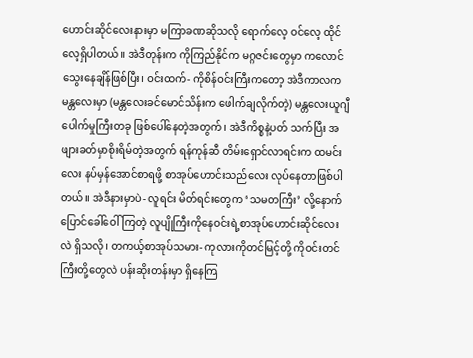ဟောင်းဆိုင်လေးနားမှာ မကြာခဏဆိုသလို ရောက်လေ့ ဝင်လေ့ ထိုင်လေ့ရှိပါတယ်။ အဲဒီတုန်းက ကိုကြည်နိုင်က မဂ္ဂဇင်းတွေမှာ ကလောင်သွေးနေချိန်ဖြစ်ပြီး၊ ဝင်းထက်- ကိုစိန်ဝင်းကြီးကတော့ အဲဒီကာလက မန္တလေးမှာ (မန္တလေးခင်မောင်သိန်းက ဖေါက်ချလိုက်တဲ့) မန္တလေးယူဂျီပေါက်မှုကြီးတခု ဖြစ်ပေါ်နေတဲ့အတွက်၊ အဲဒီကိစ္စနဲ့ပတ် သက်ပြီး အဖျားခတ်မှာစိုးရိမ်တဲ့အတွက် ရန်ကုန်ဆီ တိမ်းရှောင်လာရင်းက ထမင်းလေး နပ်မှန်အောင်စာရဖို့ စာအုပ်ဟောင်းသည်လေး လုပ်နေတာဖြစ်ပါတယ်။ အဲဒီနားမှာပဲ- လူရင်း မိတ်ရင်းတွေက ‘သမတကြီး’ လို့နောက်ပြောင်ခေါ်ဝေါ်ကြတဲ့ လူပျိုကြီးကိုနေဝင်းရဲ့စာအုပ်ဟောင်းဆိုင်လေးလဲ ရှိသလို၊ တကယ့်စာအုပ်သမား- ကုလားကိုတင်မြင့်တို့ ကိုဝင်းတင်ကြီးတို့တွေလဲ ပန်းဆိုးတန်းမှာ ရှိနေကြ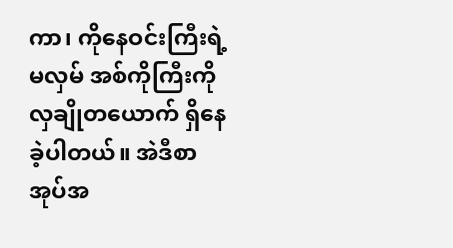ကာ၊ ကိုနေဝင်းကြီးရဲ့မလှမ် အစ်ကိုကြီးကိုလှချိုတယောက် ရှိနေခဲ့ပါတယ်။ အဲဒီစာအုပ်အ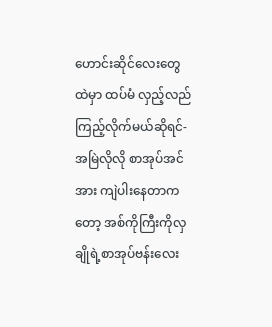ဟောင်းဆိုင်လေးတွေထဲမှာ ထပ်မံ လှည့်လည်ကြည့်လိုက်မယ်ဆိုရင်- အမြဲလိုလို စာအုပ်အင်အား ကျဲပါးနေတာကတော့ အစ်ကိုကြီးကိုလှချိုရဲ့စာအုပ်ဗန်းလေး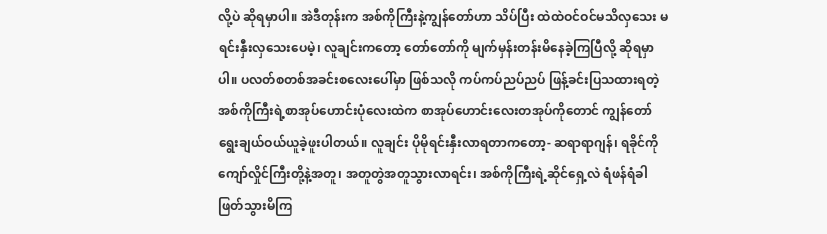လို့ပဲ ဆိုရမှာပါ။ အဲဒီတုန်းက အစ်ကိုကြီးနဲ့ကျွန်တော်ဟာ သိပ်ပြီး ထဲထဲဝင်ဝင်မသိလှသေး မရင်းနှီးလှသေးပေမဲ့၊ လူချင်းကတော့ တော်တော်ကို မျက်မှန်းတန်းမိနေခဲ့ကြပြီလို့ ဆိုရမှာပါ။ ပလတ်စတစ်အခင်းစလေးပေါ်မှာ ဖြစ်သလို ကပ်ကပ်ညပ်ညပ် ဖြန့်ခင်းပြသထားရတဲ့ အစ်ကိုကြီးရဲ့စာအုပ်ဟောင်းပုံလေးထဲက စာအုပ်ဟောင်းလေးတအုပ်ကိုတောင် ကျွန်တော် ရွေးချယ်ဝယ်ယူခဲ့ဖူးပါတယ်။ လူချင်း ပိုမိုရင်းနှီးလာရတာကတော့- ဆရာရာဂျန်၊ ရခိုင်ကိုကျော်လှိုင်ကြီးတို့နဲ့အတူ၊ အတူတွဲအတူသွားလာရင်း၊ အစ်ကိုကြီးရဲ့ဆိုင်ရှေ့လဲ ရံဖန်ရံခါ ဖြတ်သွားမိကြ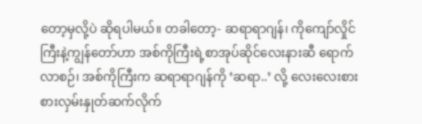တော့မှလို့ပဲ ဆိုရပါမယ်။ တခါတော့- ဆရာရာဂျန်၊ ကိုကျော်လှိုင်ကြီးနဲ့ကျွန်တော်ဟာ အစ်ကိုကြီးရဲ့စာအုပ်ဆိုင်လေးနားဆီ ရောက်လာစဉ်၊ အစ်ကိုကြီးက ဆရာရာဂျန်ကို ‘ဆရာ..’ လို့ လေးလေးစားစားလှမ်းနှုတ်ဆက်လိုက်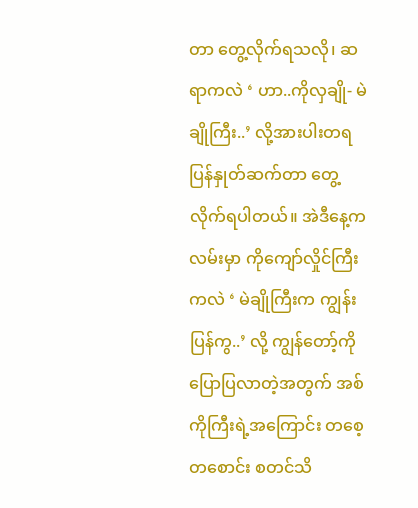တာ တွေ့လိုက်ရသလို၊ ဆရာကလဲ ‘ ဟာ..ကိုလှချို- မဲချိုကြီး..’ လို့အားပါးတရ ပြန်နှုတ်ဆက်တာ တွေ့လိုက်ရပါတယ်။ အဲဒီနေ့က လမ်းမှာ ကိုကျော်လှိုင်ကြီးကလဲ ‘ မဲချိုကြီးက ကျွန်းပြန်ကွ..’ လို့ ကျွန်တော့်ကို ပြောပြလာတဲ့အတွက် အစ်ကိုကြီးရဲ့အကြောင်း တစေ့တစောင်း စတင်သိ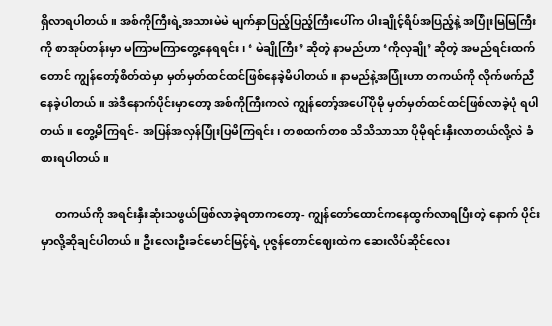ရှိလာရပါတယ်။ အစ်ကိုကြီးရဲ့အသားမဲမဲ မျက်နှာပြည့်ပြည့်ကြီးပေါ်က ပါးချိုင့်ရိပ်အပြည့်နဲ့ အပြုံးမြမြကြီးကို စာအုပ်တန်းမှာ မကြာမကြာတွေ့နေရရင်း၊ ‘ မဲချိုကြီး’ ဆိုတဲ့ နာမည်ဟာ ‘ကိုလှချို’ ဆိုတဲ့ အမည်ရင်းထက်တောင် ကျွန်တော့်စိတ်ထဲမှာ မှတ်မှတ်ထင်ထင်ဖြစ်နေခဲ့မိပါတယ်။ နာမည်နဲ့အပြုံးဟာ တကယ်ကို လိုက်ဖက်ညီနေခဲ့ပါတယ်။ အဲဒီနောက်ပိုင်းမှာတော့ အစ်ကိုကြီးကလဲ ကျွန်တော့်အပေါ်ပိုမို မှတ်မှတ်ထင်ထင်ဖြစ်လာခဲ့ပုံ ရပါတယ်။ တွေ့မိကြရင်- အပြန်အလှန်ပြုံးပြမိကြရင်း၊ တစထက်တစ သိသိသာသာ ပိုမိုရင်းနှီးလာတယ်လို့လဲ ခံစားရပါတယ်။

     တကယ်ကို အရင်းနှီးဆုံးသဖွယ်ဖြစ်လာခဲ့ရတာကတော့- ကျွန်တော်ထောင်ကနေထွက်လာရပြီးတဲ့ နောက် ပိုင်းမှာလို့ဆိုချင်ပါတယ်။ ဦးလေးဦးခင်မောင်မြင့်ရဲ့ ပုဇွန်တောင်ဈေးထဲက ဆေးလိပ်ဆိုင်လေး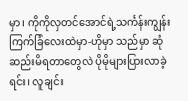မှာ၊ ကိုကိုလှတင်အောင်ရဲ့သင်္ကန်းကျွန်းကြက်ခြံလေးထဲမှာ-ဟိုမှာ သည်မှာ ဆုံဆည်းမိရတာတွေလဲ ပိုမိုများပြားလာခဲ့ရင်း၊ လူချင်း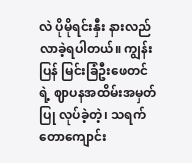လဲ ပိုမိုရင်းနှီး နားလည်လာခဲ့ရပါတယ်။ ကျွန်းပြန် မြင်းခြံဦးဖေတင်ရဲ့ ဈာပနအထိမ်းအမှတ် ပြု လုပ်ခဲ့တဲ့၊ သရက်တောကျောင်း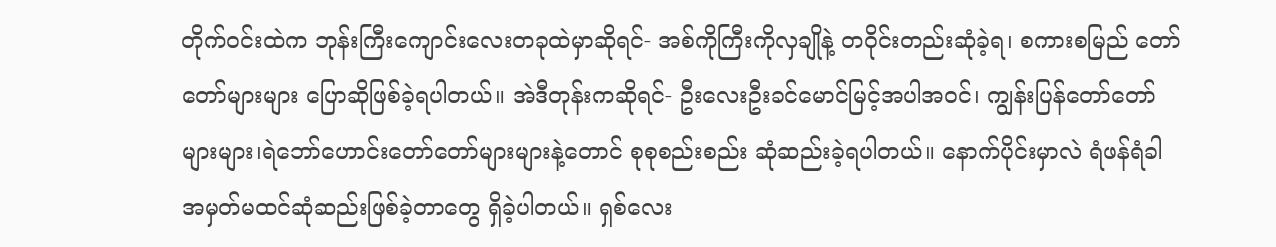တိုက်ဝင်းထဲက ဘုန်းကြီးကျောင်းလေးတခုထဲမှာဆိုရင်- အစ်ကိုကြီးကိုလှချိုနဲ့ တဝိုင်းတည်းဆုံခဲ့ရ၊ စကားစမြည် တော်တော်များများ ပြောဆိုဖြစ်ခဲ့ရပါတယ်။ အဲဒီတုန်းကဆိုရင်- ဦးလေးဦးခင်မောင်မြင့်အပါအဝင်၊ ကျွန်းပြန်တော်တော်များများ၊ရဲဘော်ဟောင်းတော်တော်များများနဲ့တောင် စုစုစည်းစည်း ဆုံဆည်းခဲ့ရပါတယ်။ နောက်ပိုင်းမှာလဲ ရံဖန်ရံခါ အမှတ်မထင်ဆုံဆည်းဖြစ်ခဲ့တာတွေ ရှိခဲ့ပါတယ်။ ရှစ်လေး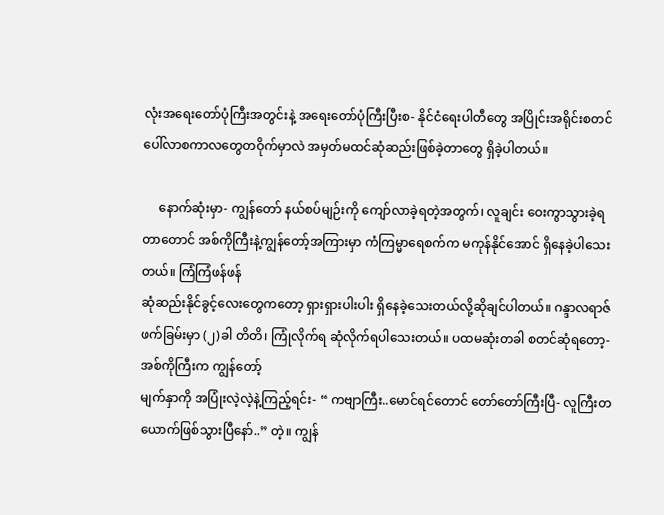လုံးအရေးတော်ပုံကြီးအတွင်းနဲ့ အရေးတော်ပုံကြီးပြီးစ- နိုင်ငံရေးပါတီတွေ အပြိုင်းအရိုင်းစတင်ပေါ်လာစကာလတွေတဝိုက်မှာလဲ အမှတ်မထင်ဆုံဆည်းဖြစ်ခဲ့တာတွေ ရှိခဲ့ပါတယ်။

     နောက်ဆုံးမှာ- ကျွန်တော် နယ်စပ်မျဉ်းကို ကျော်လာခဲ့ရတဲ့အတွက်၊ လူချင်း ဝေးကွာသွားခဲ့ရတာတောင် အစ်ကိုကြီးနဲ့ကျွန်တော့်အကြားမှာ ကံကြမ္မာရေစက်က မကုန်နိုင်အောင် ရှိနေခဲ့ပါသေးတယ်။ ကြံကြံဖန်ဖန်
ဆုံဆည်းနိုင်ခွင့်လေးတွေကတော့ ရှားရှားပါးပါး ရှိနေခဲ့သေးတယ်လို့ဆိုချင်ပါတယ်။ ဂန္ဒာလရာဇ်ဖက်ခြမ်းမှာ (၂)ခါ တိတိ၊ ကြုံလိုက်ရ ဆုံလိုက်ရပါသေးတယ်။ ပထမဆုံးတခါ စတင်ဆုံရတော့- အစ်ကိုကြီးက ကျွန်တော့်
မျက်နှာကို အပြုံးလဲ့လဲ့နဲ့ကြည့်ရင်း- “ ကဗျာကြီး..မောင်ရင်တောင် တော်တော်ကြီးပြီ- လူကြီးတယောက်ဖြစ်သွားပြီနော်..” တဲ့။ ကျွန်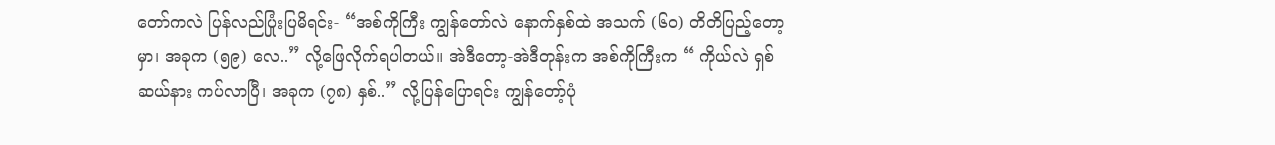တော်ကလဲ ပြန်လည်ပြုံးပြမိရင်း- “အစ်ကိုကြီး ကျွန်တော်လဲ နောက်နှစ်ထဲ အသက် (၆၀) တိတိပြည့်တော့မှာ၊ အခုက (၅၉) လေ..” လို့ဖြေလိုက်ရပါတယ်။ အဲဒီတော့-အဲဒီတုန်းက အစ်ကိုကြီးက “ ကိုယ်လဲ ရှစ်ဆယ်နား ကပ်လာပြီ၊ အခုက (၇၈) နှစ်..” လို့ပြန်ပြောရင်း ကျွန်တော့်ပုံ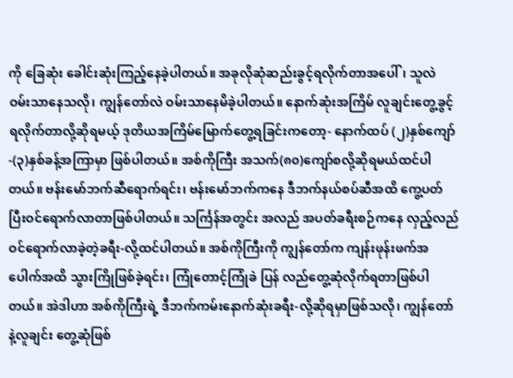ကို ခြေဆုံး ခေါင်းဆုံးကြည့်နေခဲ့ပါတယ်။ အခုလိုဆုံဆည်းခွင့်ရလိုက်တာအပေါ်၊ သူလဲ ဝမ်းသာနေသလို၊ ကျွန်တော်လဲ ဝမ်းသာနေမိခဲ့ပါတယ်။ နောက်ဆုံးအကြိမ် လူချင်းတွေ့ခွင့်ရလိုက်တာလို့ဆိုရမယ့် ဒုတိယအကြိမ်မြောက်တွေ့ရခြင်းကတော့- နောက်ထပ် (၂)နှစ်ကျော်-(၃)နှစ်ခန့်အကြာမှာ ဖြစ်ပါတယ်။ အစ်ကိုကြီး အသက်(၈၀)ကျော်စလို့ဆိုရမယ်ထင်ပါတယ်။ ဗန်းမော်ဘက်ဆီရောက်ရင်း၊ ဗန်းမော်ဘက်ကနေ ဒီဘက်နယ်စပ်ဆီအထိ ကွေ့ပတ်ပြီးဝင်ရောက်လာတာဖြစ်ပါတယ်။ သင်္ကြန်အတွင်း အလည် အပတ်ခရီးစဉ်ကနေ လှည့်လည်ဝင်ရောက်လာခဲ့တဲ့ခရီး-လို့ထင်ပါတယ်။ အစ်ကိုကြီးကို ကျွန်တော်က ကျန်းဖုန်းဖက်အပေါက်အထိ သွားကြိုဖြစ်ခဲ့ရင်း၊ ကြုံတောင့်ကြုံခဲ ပြန် လည်တွေ့ဆုံလိုက်ရတာဖြစ်ပါတယ်။ အဲဒါဟာ အစ်ကိုကြီးရဲ့ ဒီဘက်ကမ်းနောက်ဆုံးခရီး-လို့ဆိုရမှာဖြစ်သလို၊ ကျွန်တော်နဲ့လူချင်း တွေ့ဆုံဖြစ်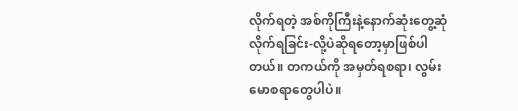လိုက်ရတဲ့ အစ်ကိုကြီးနဲ့နောက်ဆုံးတွေ့ဆုံလိုက်ရခြင်း-လို့ပဲဆိုရတော့မှာဖြစ်ပါတယ်။ တကယ်ကို အမှတ်ရစရာ၊ လွမ်းမောစရာတွေပါပဲ။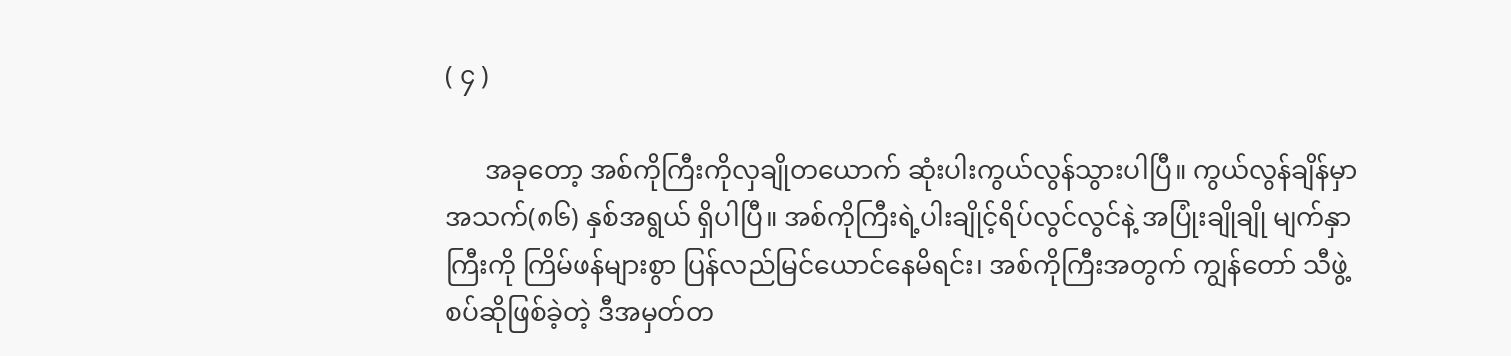( ၄ )

      အခုတော့ အစ်ကိုကြီးကိုလှချိုတယောက် ဆုံးပါးကွယ်လွန်သွားပါပြီ။ ကွယ်လွန်ချိန်မှာ အသက်(၈၆) နှစ်အရွယ် ရှိပါပြီ။ အစ်ကိုကြီးရဲ့ပါးချိုင့်ရိပ်လွင်လွင်နဲ့ အပြုံးချိုချို မျက်နှာကြီးကို ကြိမ်ဖန်များစွာ ပြန်လည်မြင်ယောင်နေမိရင်း၊ အစ်ကိုကြီးအတွက် ကျွန်တော် သီဖွဲ့စပ်ဆိုဖြစ်ခဲ့တဲ့ ဒီအမှတ်တ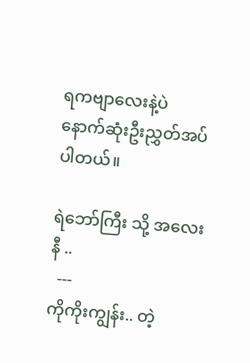ရကဗျာလေးနဲ့ပဲ နောက်ဆုံးဦးညွှတ်အပ်ပါတယ်။

ရဲဘော်ကြီး သို့ အလေးနီ ..
  ---
ကိုကိုးကျွန်း.. တဲ့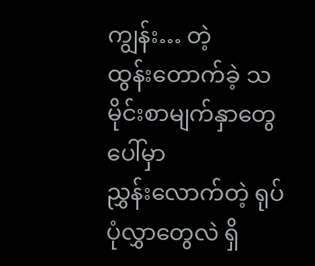ကျွန်း… တဲ့
ထွန်းတောက်ခဲ့ သမိုင်းစာမျက်နှာတွေပေါ်မှာ
ညွှန်းလောက်တဲ့ ရုပ်ပုံလွှာတွေလဲ ရှိ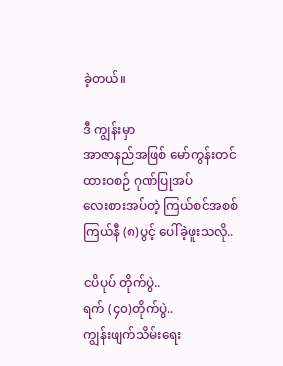ခဲ့တယ်။

ဒီ ကျွန်းမှာ
အာဇာနည်အဖြစ် မော်ကွန်းတင်
ထားဝစဉ် ဂုဏ်ပြုအပ်
လေးစားအပ်တဲ့ ကြယ်စင်အစစ်
ကြယ်နီ (၈)ပွင့် ပေါ်ခဲ့ဖူးသလို..

ငပိပုပ် တိုက်ပွဲ..
ရက် (၄၀)တိုက်ပွဲ..
ကျွန်းဖျက်သိမ်းရေး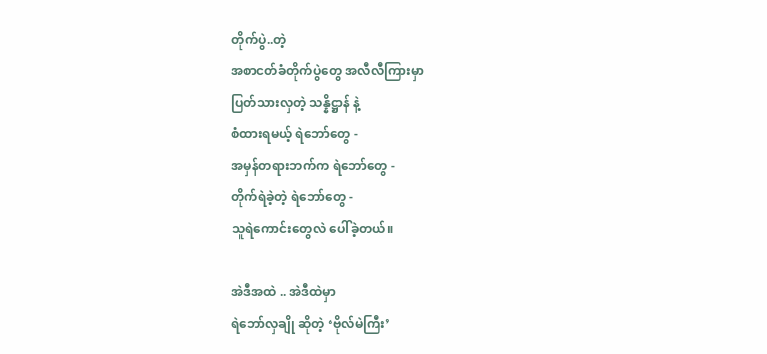တိုက်ပွဲ..တဲ့
အစာငတ်ခံတိုက်ပွဲတွေ အလီလီကြားမှာ
ပြတ်သားလှတဲ့ သန္နိဋ္ဌာန် နဲ့
စံထားရမယ့် ရဲဘော်တွေ -
အမှန်တရားဘက်က ရဲဘော်တွေ -
တိုက်ရဲခဲ့တဲ့ ရဲဘော်တွေ -
သူရဲကောင်းတွေလဲ ပေါ်ခဲ့တယ်။

အဲဒီအထဲ .. အဲဒီထဲမှာ
ရဲဘော်လှချို ဆိုတဲ့ ‘ဗိုလ်မဲကြီး’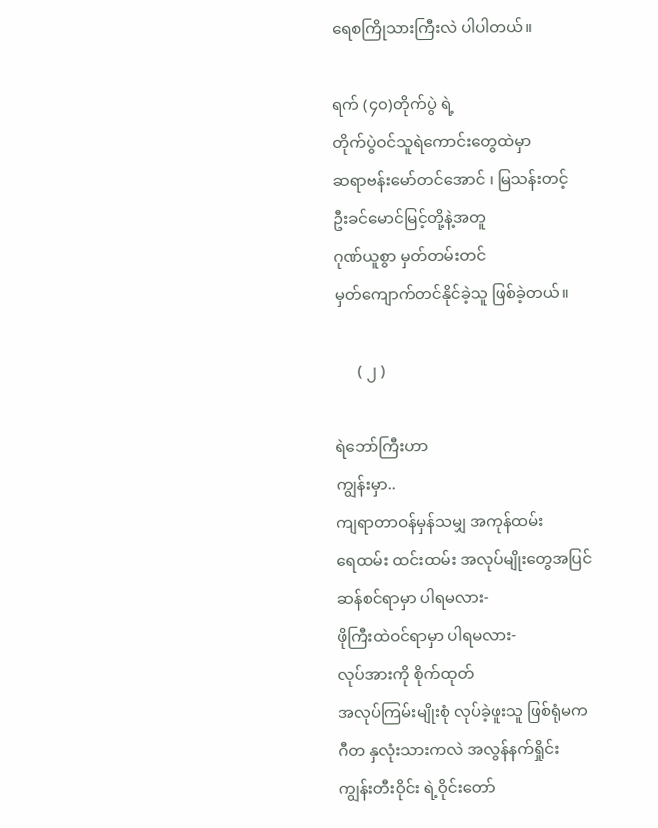ရေစကြိုသားကြီးလဲ ပါပါတယ်။

ရက် (၄၀)တိုက်ပွဲ ရဲ့
တိုက်ပွဲဝင်သူရဲကောင်းတွေထဲမှာ
ဆရာဗန်းမော်တင်အောင် ၊ မြသန်းတင့်
ဦးခင်မောင်မြင့်တို့နဲ့အတူ
ဂုဏ်ယူစွာ မှတ်တမ်းတင်
မှတ်ကျောက်တင်နိုင်ခဲ့သူ ဖြစ်ခဲ့တယ်။

      ( ၂ )

ရဲဘော်ကြီးဟာ
ကျွန်းမှာ..
ကျရာတာဝန်မှန်သမျှ အကုန်ထမ်း
ရေထမ်း ထင်းထမ်း အလုပ်မျိုးတွေအပြင်
ဆန်စင်ရာမှာ ပါရမလား-
ဖိုကြီးထဲဝင်ရာမှာ ပါရမလား-
လုပ်အားကို စိုက်ထုတ်
အလုပ်ကြမ်းမျိုးစုံ လုပ်ခဲ့ဖူးသူ ဖြစ်ရုံမက
ဂီတ နှလုံးသားကလဲ အလွန်နက်ရှိုင်း
ကျွန်းတီးဝိုင်း ရဲ့ဝိုင်းတော်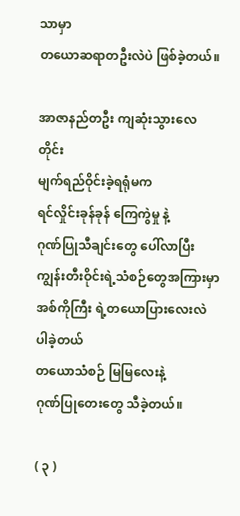သာမှာ
တယောဆရာတဦးလဲပဲ ဖြစ်ခဲ့တယ်။

အာဇာနည်တဦး ကျဆုံးသွားလေတိုင်း
မျက်ရည်ဝိုင်းခဲ့ရရုံမက
ရင်လှိုင်းခုန်ခုန် ကြေကွဲမှု နဲ့
ဂုဏ်ပြုသီချင်းတွေ ပေါ်လာပြီး
ကျွန်းတီးဝိုင်းရဲ့သံစဉ်တွေအကြားမှာ
အစ်ကိုကြီး ရဲ့တယောပြားလေးလဲ ပါခဲ့တယ်
တယောသံစဉ် မြမြလေးနဲ့
ဂုဏ်ပြုတေးတွေ သီခဲ့တယ်။

( ၃ )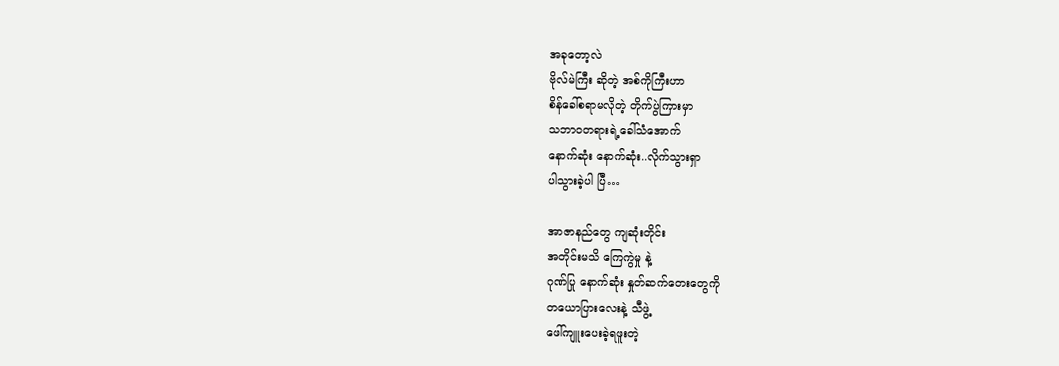အခုတော့လဲ
ဗိုလ်မဲကြီး ဆိုတဲ့ အစ်ကိုကြီးဟာ
စိန်ခေါ်စရာမလိုတဲ့ တိုက်ပွဲကြားမှာ
သဘာဝတရားရဲ့ခေါ်သံအောက်
နောက်ဆုံး နောက်ဆုံး..လိုက်သွားရှာ
ပါသွားခဲ့ပါ ပြီ…

အာဇာနည်တွေ ကျဆုံးတိုင်း
အတိုင်းမသိ ကြေကွဲမှု နဲ့
ဂုဏ်ပြု နောက်ဆုံး နှုတ်ဆက်တေးတွေကို
တယောပြားလေးနဲ့ သီဖွဲ့
ဖေါ်ကျူးပေးခဲ့ရဖူးတဲ့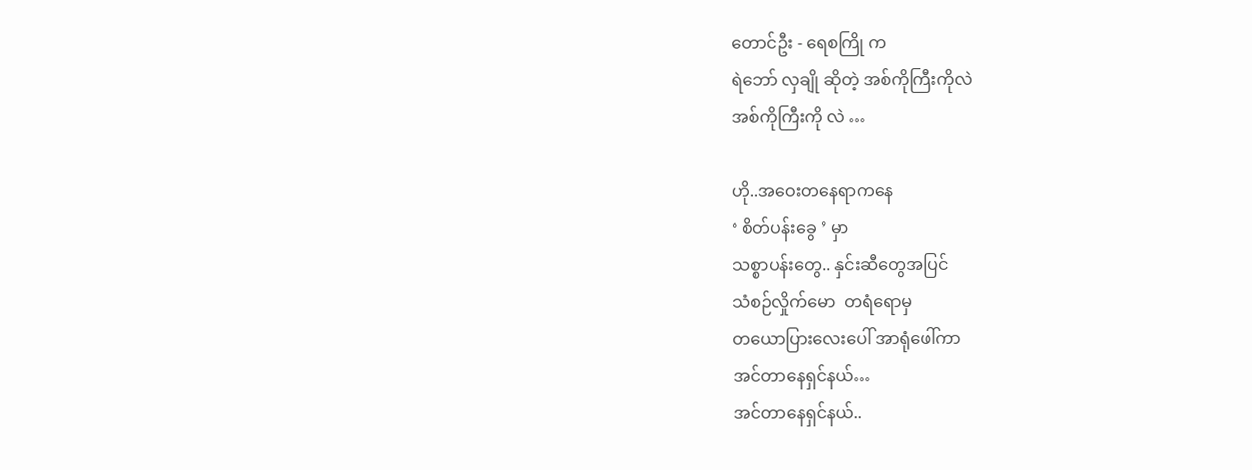တောင်ဦး - ရေစကြို က
ရဲဘော် လှချို ဆိုတဲ့ အစ်ကိုကြီးကိုလဲ
အစ်ကိုကြီးကို လဲ …

ဟို..အဝေးတနေရာကနေ
‘ စိတ်ပန်းခွေ ’ မှာ
သစ္စာပန်းတွေ.. နှင်းဆီတွေအပြင်
သံစဉ်လှိုက်မော  တရံရောမှ
တယောပြားလေးပေါ် အာရုံဖေါ်ကာ
အင်တာနေရှင်နယ်…
အင်တာနေရှင်နယ်..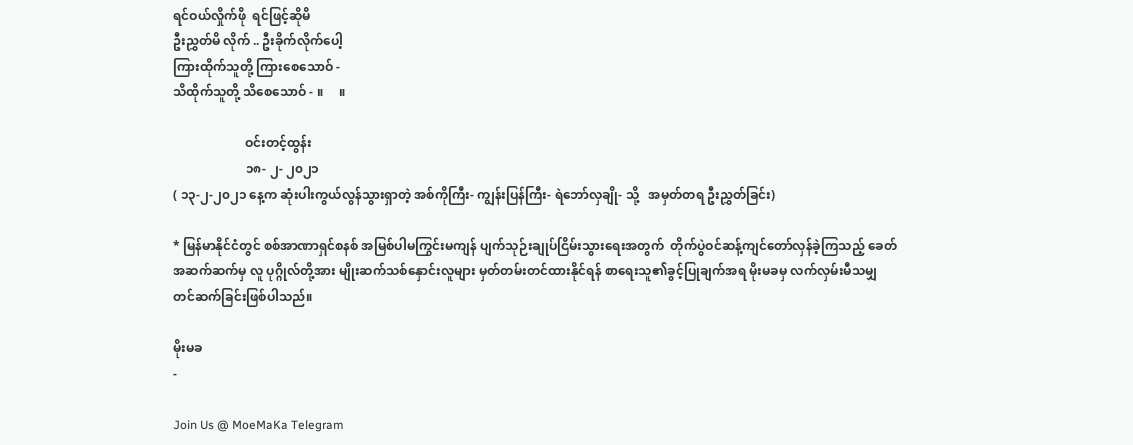ရင်ဝယ်လှိုက်ဖို  ရင်ဖြင့်ဆိုမိ
ဦးညွှတ်မိ လိုက် .. ဦးခိုက်လိုက်ပေါ့
ကြားထိုက်သူတို့ ကြားစေသောဝ် -
သိထိုက်သူတို့ သိစေသောဝ် - ။     ။

                       ဝင်းတင့်ထွန်း
                       ၁၈- ၂- ၂၀၂၁
( ၁၃-၂-၂၀၂၁ နေ့က ဆုံးပါးကွယ်လွန်သွားရှာတဲ့ အစ်ကိုကြီး- ကျွန်းပြန်ကြီး- ရဲဘော်လှချို- သို့   အမှတ်တရ ဦးညွှတ်ခြင်း)

* မြန်မာနိုင်ငံတွင် စစ်အာဏာရှင်စနစ် အမြစ်ပါမကြွင်းမကျန် ပျက်သုဉ်းချုပ်ငြိမ်းသွားရေးအတွက်  တိုက်ပွဲဝင်ဆန့်ကျင်တော်လှန်ခဲ့ကြသည့် ခေတ်အဆက်ဆက်မှ လူ ပုဂ္ဂိုလ်တို့အား မျိုးဆက်သစ်နှောင်းလူများ မှတ်တမ်းတင်ထားနိုင်ရန် စာရေးသူ၏ခွင့်ပြုချက်အရ မိုးမခမှ လက်လှမ်းမီသမျှတင်ဆက်ခြင်းဖြစ်ပါသည်။

မိုးမခ
-

Join Us @ MoeMaKa Telegram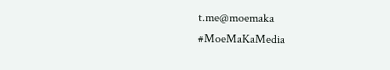t.me@moemaka
#MoeMaKaMedia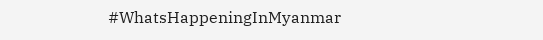#WhatsHappeningInMyanmar